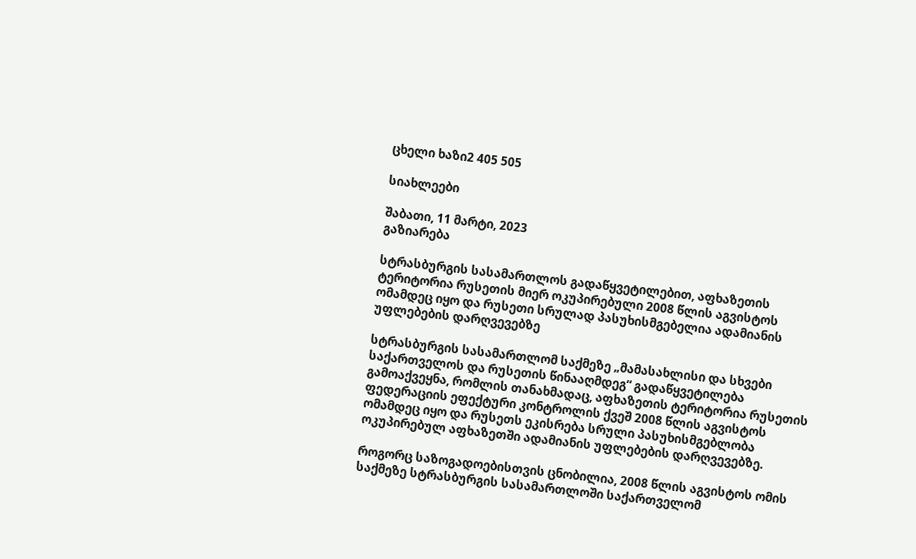ცხელი ხაზი2 405 505

სიახლეები

შაბათი, 11 მარტი, 2023
გაზიარება

სტრასბურგის სასამართლოს გადაწყვეტილებით, აფხაზეთის ტერიტორია რუსეთის მიერ ოკუპირებული 2008 წლის აგვისტოს ომამდეც იყო და რუსეთი სრულად პასუხისმგებელია ადამიანის უფლებების დარღვევებზე

სტრასბურგის სასამართლომ საქმეზე „მამასახლისი და სხვები საქართველოს და რუსეთის წინააღმდეგ“ გადაწყვეტილება გამოაქვეყნა, რომლის თანახმადაც, აფხაზეთის ტერიტორია რუსეთის ფედერაციის ეფექტური კონტროლის ქვეშ 2008 წლის აგვისტოს ომამდეც იყო და რუსეთს ეკისრება სრული პასუხისმგებლობა ოკუპირებულ აფხაზეთში ადამიანის უფლებების დარღვევებზე.

როგორც საზოგადოებისთვის ცნობილია, 2008 წლის აგვისტოს ომის საქმეზე სტრასბურგის სასამართლოში საქართველომ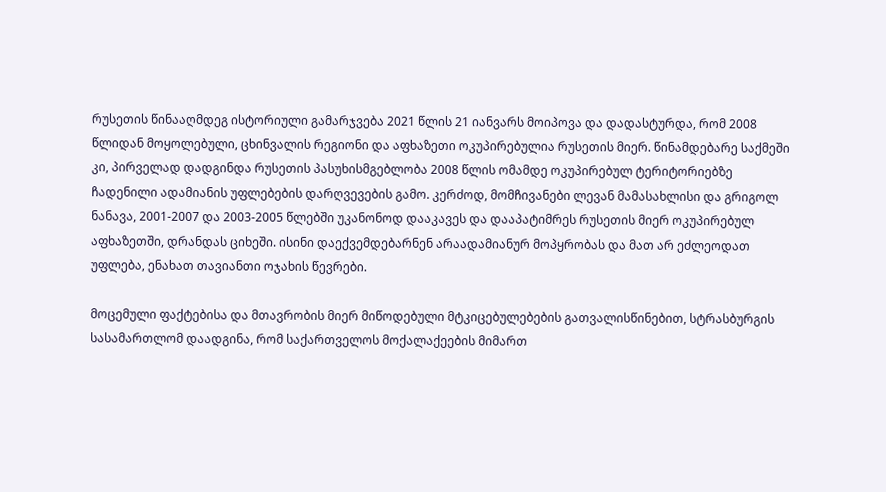რუსეთის წინააღმდეგ ისტორიული გამარჯვება 2021 წლის 21 იანვარს მოიპოვა და დადასტურდა, რომ 2008 წლიდან მოყოლებული, ცხინვალის რეგიონი და აფხაზეთი ოკუპირებულია რუსეთის მიერ. წინამდებარე საქმეში კი, პირველად დადგინდა რუსეთის პასუხისმგებლობა 2008 წლის ომამდე ოკუპირებულ ტერიტორიებზე ჩადენილი ადამიანის უფლებების დარღვევების გამო. კერძოდ, მომჩივანები ლევან მამასახლისი და გრიგოლ ნანავა, 2001-2007 და 2003-2005 წლებში უკანონოდ დააკავეს და დააპატიმრეს რუსეთის მიერ ოკუპირებულ აფხაზეთში, დრანდას ციხეში. ისინი დაექვემდებარნენ არაადამიანურ მოპყრობას და მათ არ ეძლეოდათ უფლება, ენახათ თავიანთი ოჯახის წევრები.

მოცემული ფაქტებისა და მთავრობის მიერ მიწოდებული მტკიცებულებების გათვალისწინებით, სტრასბურგის სასამართლომ დაადგინა, რომ საქართველოს მოქალაქეების მიმართ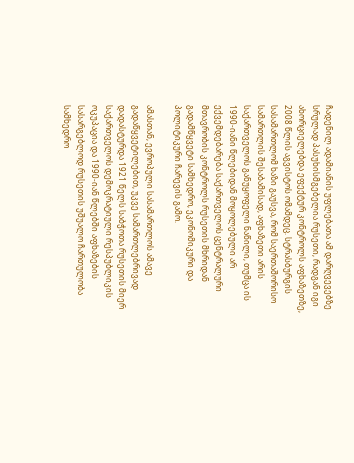ჩადენილ ადამიანის უფლებათა ამ დარღვევებზე სრულად პასუხისმგებელია რუსეთი, რადგან იგი ახორციელებდა ეფექტურ კონტროლს აფხაზეთზე, 2008 წლის აგვისტოს ომამდეც. სტრასბურგის სასამართლომ ხაზი გაუსვა, რომ საერთაშორისო სამართლის შესაბამისად, აფხაზეთი არის საქართველოს განუყოფელი ნაწილი, თუმცა ის 1990-იანი წლებიდან მოყოლებული არ ექვემდებარება საქართველოს ცენტრალური მთავრობის კონტროლს რუსეთის მხრიდან გადამწყვეტი სამხედრო, ეკონომიკური და პოლიტიკური ჩარევის გამო.

ამასთან, ევროპული სასამართლოს ამავე გადაწყვეტილებით, უკვე სამართლებრივად დადასტურდა 1921 წელს საბჭოთა რუსეთის მიერ საქართველოს დემოკრატიული რესპუბლიკის ოკუპაცია და 1990-იან წლებში აფხაზების სასარგებლოდ რუსეთის უშუალო ჩართულობა სამხედრო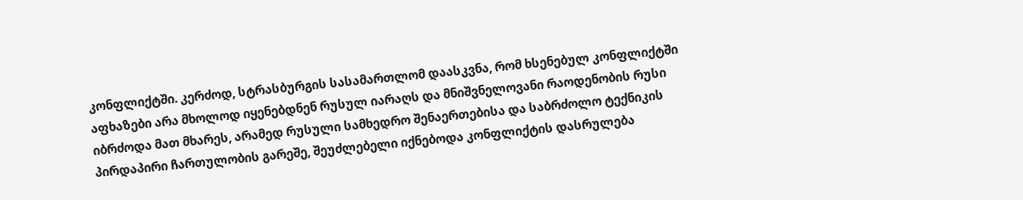კონფლიქტში. კერძოდ, სტრასბურგის სასამართლომ დაასკვნა, რომ ხსენებულ კონფლიქტში აფხაზები არა მხოლოდ იყენებდნენ რუსულ იარაღს და მნიშვნელოვანი რაოდენობის რუსი იბრძოდა მათ მხარეს, არამედ რუსული სამხედრო შენაერთებისა და საბრძოლო ტექნიკის პირდაპირი ჩართულობის გარეშე, შეუძლებელი იქნებოდა კონფლიქტის დასრულება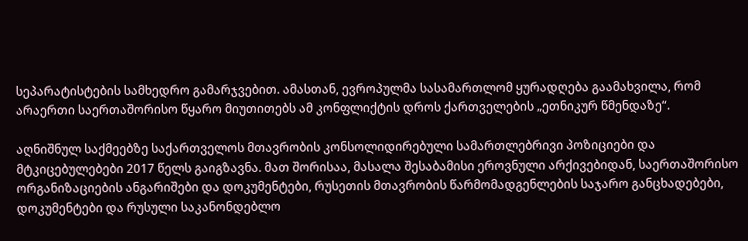სეპარატისტების სამხედრო გამარჯვებით. ამასთან, ევროპულმა სასამართლომ ყურადღება გაამახვილა, რომ არაერთი საერთაშორისო წყარო მიუთითებს ამ კონფლიქტის დროს ქართველების „ეთნიკურ წმენდაზე“.

აღნიშნულ საქმეებზე საქართველოს მთავრობის კონსოლიდირებული სამართლებრივი პოზიციები და მტკიცებულებები 2017 წელს გაიგზავნა. მათ შორისაა, მასალა შესაბამისი ეროვნული არქივებიდან, საერთაშორისო ორგანიზაციების ანგარიშები და დოკუმენტები, რუსეთის მთავრობის წარმომადგენლების საჯარო განცხადებები, დოკუმენტები და რუსული საკანონდებლო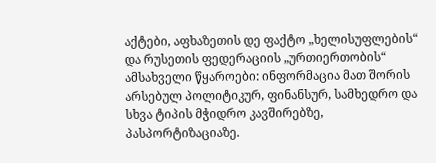აქტები, აფხაზეთის დე ფაქტო „ხელისუფლების“ და რუსეთის ფედერაციის „ურთიერთობის“ ამსახველი წყაროები: ინფორმაცია მათ შორის არსებულ პოლიტიკურ, ფინანსურ, სამხედრო და სხვა ტიპის მჭიდრო კავშირებზე, პასპორტიზაციაზე.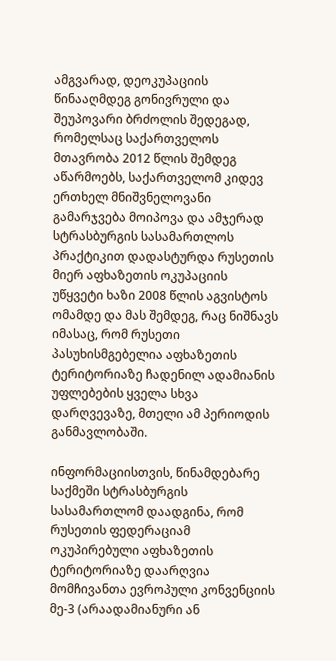ამგვარად, დეოკუპაციის წინააღმდეგ გონივრული და შეუპოვარი ბრძოლის შედეგად, რომელსაც საქართველოს მთავრობა 2012 წლის შემდეგ აწარმოებს, საქართველომ კიდევ ერთხელ მნიშვნელოვანი გამარჯვება მოიპოვა და ამჯერად სტრასბურგის სასამართლოს პრაქტიკით დადასტურდა რუსეთის მიერ აფხაზეთის ოკუპაციის უწყვეტი ხაზი 2008 წლის აგვისტოს ომამდე და მას შემდეგ, რაც ნიშნავს იმასაც, რომ რუსეთი პასუხისმგებელია აფხაზეთის ტერიტორიაზე ჩადენილ ადამიანის უფლებების ყველა სხვა დარღვევაზე, მთელი ამ პერიოდის განმავლობაში.

ინფორმაციისთვის, წინამდებარე საქმეში სტრასბურგის სასამართლომ დაადგინა, რომ რუსეთის ფედერაციამ ოკუპირებული აფხაზეთის ტერიტორიაზე დაარღვია მომჩივანთა ევროპული კონვენციის მე-3 (არაადამიანური ან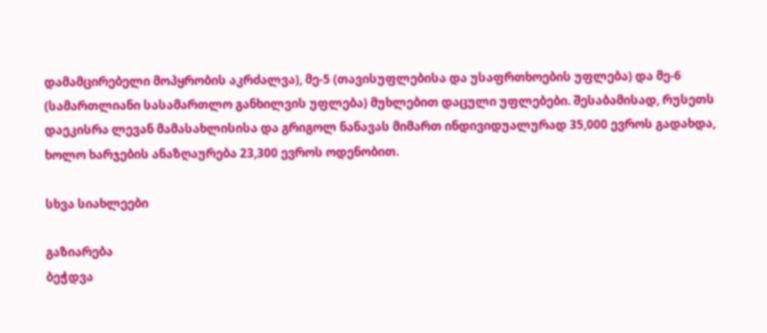დამამცირებელი მოპყრობის აკრძალვა), მე-5 (თავისუფლებისა და უსაფრთხოების უფლება) და მე-6 (სამართლიანი სასამართლო განხილვის უფლება) მუხლებით დაცული უფლებები. შესაბამისად, რუსეთს დაეკისრა ლევან მამასახლისისა და გრიგოლ ნანავას მიმართ ინდივიდუალურად 35,000 ევროს გადახდა, ხოლო ხარჯების ანაზღაურება 23,300 ევროს ოდენობით.

სხვა სიახლეები

გაზიარება
ბეჭდვა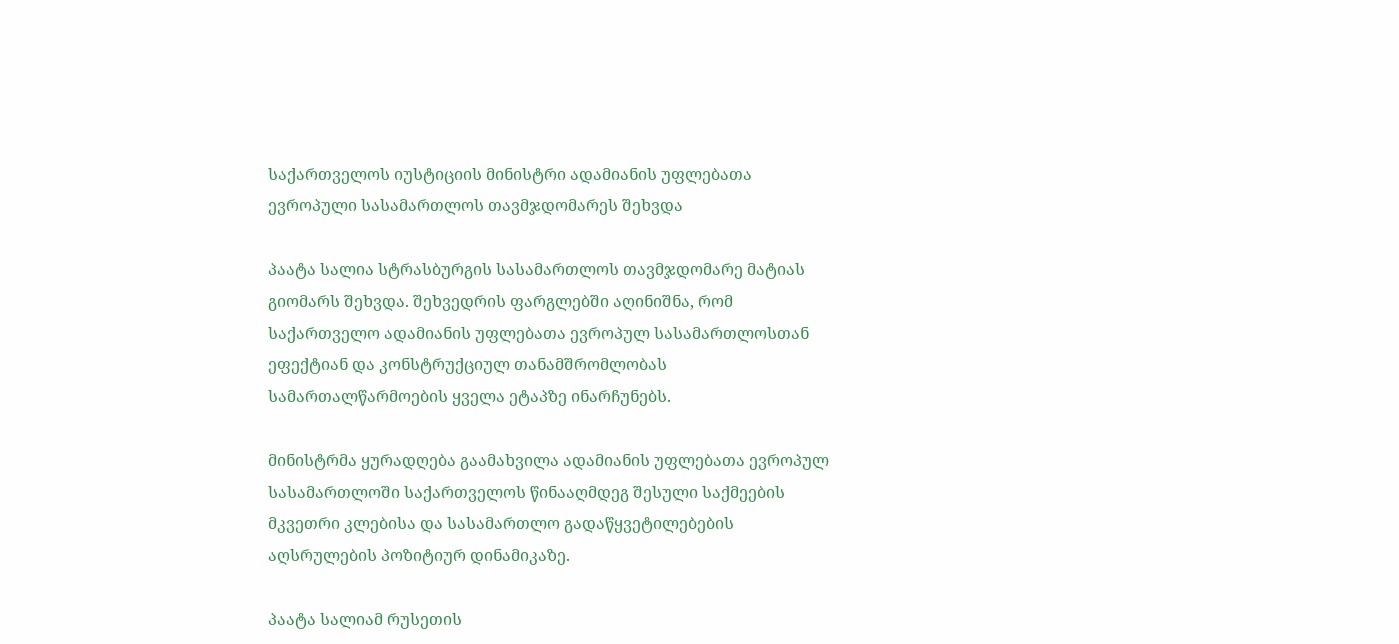საქართველოს იუსტიციის მინისტრი ადამიანის უფლებათა ევროპული სასამართლოს თავმჯდომარეს შეხვდა

პაატა სალია სტრასბურგის სასამართლოს თავმჯდომარე მატიას გიომარს შეხვდა. შეხვედრის ფარგლებში აღინიშნა, რომ საქართველო ადამიანის უფლებათა ევროპულ სასამართლოსთან ეფექტიან და კონსტრუქციულ თანამშრომლობას სამართალწარმოების ყველა ეტაპზე ინარჩუნებს.

მინისტრმა ყურადღება გაამახვილა ადამიანის უფლებათა ევროპულ სასამართლოში საქართველოს წინააღმდეგ შესული საქმეების მკვეთრი კლებისა და სასამართლო გადაწყვეტილებების აღსრულების პოზიტიურ დინამიკაზე.

პაატა სალიამ რუსეთის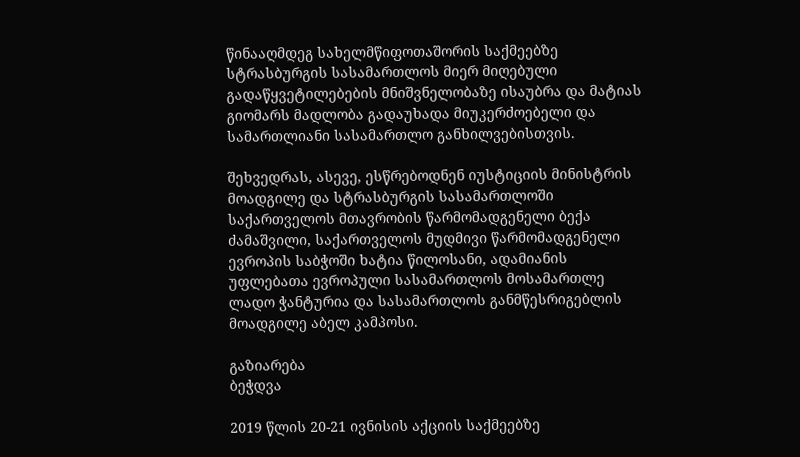წინააღმდეგ სახელმწიფოთაშორის საქმეებზე სტრასბურგის სასამართლოს მიერ მიღებული გადაწყვეტილებების მნიშვნელობაზე ისაუბრა და მატიას გიომარს მადლობა გადაუხადა მიუკერძოებელი და სამართლიანი სასამართლო განხილვებისთვის.

შეხვედრას, ასევე, ესწრებოდნენ იუსტიციის მინისტრის მოადგილე და სტრასბურგის სასამართლოში საქართველოს მთავრობის წარმომადგენელი ბექა ძამაშვილი, საქართველოს მუდმივი წარმომადგენელი ევროპის საბჭოში ხატია წილოსანი, ადამიანის უფლებათა ევროპული სასამართლოს მოსამართლე ლადო ჭანტურია და სასამართლოს განმწესრიგებლის მოადგილე აბელ კამპოსი.

გაზიარება
ბეჭდვა

2019 წლის 20-21 ივნისის აქციის საქმეებზე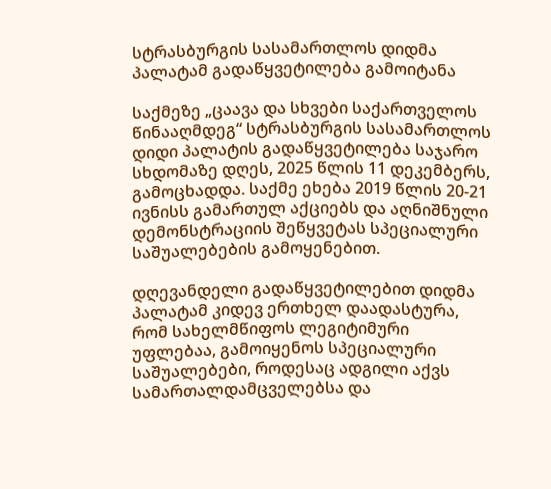სტრასბურგის სასამართლოს დიდმა პალატამ გადაწყვეტილება გამოიტანა

საქმეზე „ცაავა და სხვები საქართველოს წინააღმდეგ“ სტრასბურგის სასამართლოს დიდი პალატის გადაწყვეტილება საჯარო სხდომაზე დღეს, 2025 წლის 11 დეკემბერს, გამოცხადდა. საქმე ეხება 2019 წლის 20-21 ივნისს გამართულ აქციებს და აღნიშნული დემონსტრაციის შეწყვეტას სპეციალური საშუალებების გამოყენებით.

დღევანდელი გადაწყვეტილებით დიდმა პალატამ კიდევ ერთხელ დაადასტურა, რომ სახელმწიფოს ლეგიტიმური უფლებაა, გამოიყენოს სპეციალური საშუალებები, როდესაც ადგილი აქვს სამართალდამცველებსა და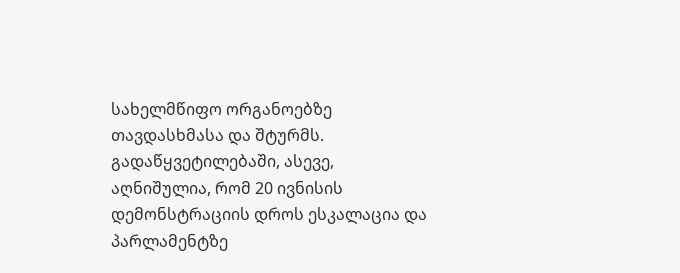სახელმწიფო ორგანოებზე თავდასხმასა და შტურმს. გადაწყვეტილებაში, ასევე, აღნიშულია, რომ 20 ივნისის დემონსტრაციის დროს ესკალაცია და პარლამენტზე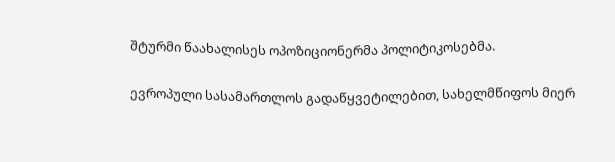შტურმი წაახალისეს ოპოზიციონერმა პოლიტიკოსებმა.

ევროპული სასამართლოს გადაწყვეტილებით, სახელმწიფოს მიერ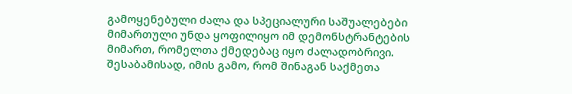გამოყენებული ძალა და სპეციალური საშუალებები მიმართული უნდა ყოფილიყო იმ დემონსტრანტების მიმართ, რომელთა ქმედებაც იყო ძალადობრივი. შესაბამისად, იმის გამო, რომ შინაგან საქმეთა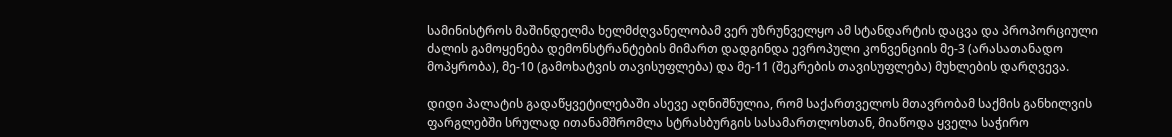სამინისტროს მაშინდელმა ხელმძღვანელობამ ვერ უზრუნველყო ამ სტანდარტის დაცვა და პროპორციული ძალის გამოყენება დემონსტრანტების მიმართ დადგინდა ევროპული კონვენციის მე-3 (არასათანადო მოპყრობა), მე-10 (გამოხატვის თავისუფლება) და მე-11 (შეკრების თავისუფლება) მუხლების დარღვევა.

დიდი პალატის გადაწყვეტილებაში ასევე აღნიშნულია, რომ საქართველოს მთავრობამ საქმის განხილვის ფარგლებში სრულად ითანამშრომლა სტრასბურგის სასამართლოსთან, მიაწოდა ყველა საჭირო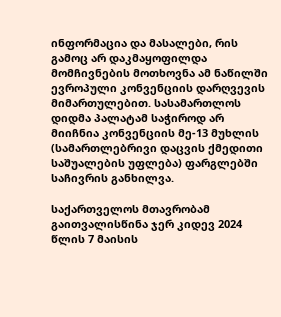ინფორმაცია და მასალები, რის გამოც არ დაკმაყოფილდა მომჩივნების მოთხოვნა ამ ნაწილში ევროპული კონვენციის დარღვევის მიმართულებით. სასამართლოს დიდმა პალატამ საჭიროდ არ მიიჩნია კონვენციის მე-13 მუხლის (სამართლებრივი დაცვის ქმედითი საშუალების უფლება) ფარგლებში საჩივრის განხილვა.

საქართველოს მთავრობამ გაითვალისწინა ჯერ კიდევ 2024 წლის 7 მაისის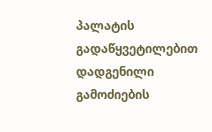პალატის გადაწყვეტილებით დადგენილი გამოძიების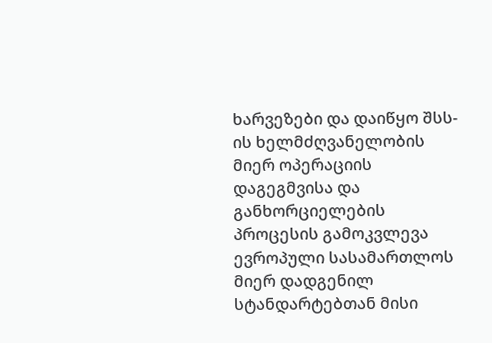ხარვეზები და დაიწყო შსს-ის ხელმძღვანელობის მიერ ოპერაციის დაგეგმვისა და განხორციელების პროცესის გამოკვლევა ევროპული სასამართლოს მიერ დადგენილ სტანდარტებთან მისი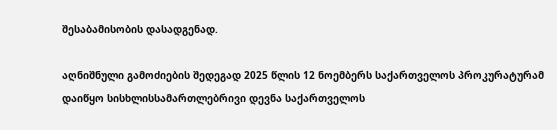შესაბამისობის დასადგენად.

აღნიშნული გამოძიების შედეგად 2025 წლის 12 ნოემბერს საქართველოს პროკურატურამ დაიწყო სისხლისსამართლებრივი დევნა საქართველოს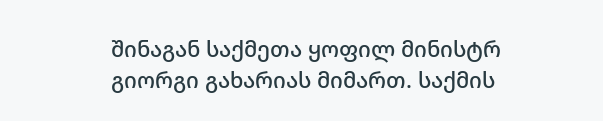შინაგან საქმეთა ყოფილ მინისტრ გიორგი გახარიას მიმართ. საქმის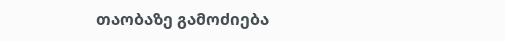თაობაზე გამოძიება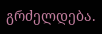გრძელდება.